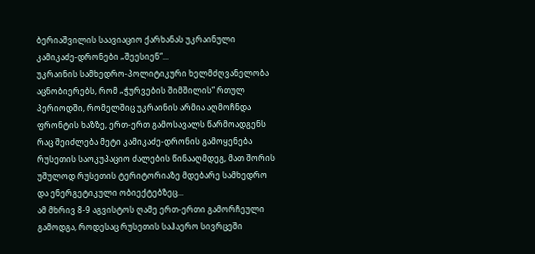ბერიაშვილის საავიაციო ქარხანას უკრაინული კამიკაძე-დრონები „შეესიენ“...
უკრაინის სამხედრო-პოლიტიკური ხელმძღვანელობა აცნობიერებს, რომ „ჭურვების შიმშილის“ რთულ პერიოდში, რომელშიც უკრაინის არმია აღმოჩნდა ფრონტის ხაზზე, ერთ-ერთ გამოსავალს წარმოადგენს რაც შეიძლება მეტი კამიკაძე-დრონის გამოყენება რუსეთის საოკუპაციო ძალების წინააღმდეგ, მათ შორის უშულოდ რუსეთის ტერიტორიაზე მდებარე სამხედრო და ენერგეტიკული ობიექტებზეც...
ამ მხრივ 8-9 აგვისტოს ღამე ერთ-ერთი გამორჩეული გამოდგა, როდესაც რუსეთის საჰაერო სივრცეში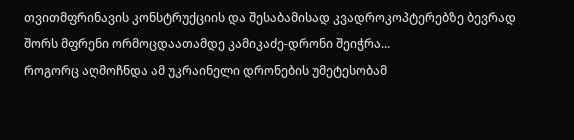თვითმფრინავის კონსტრუქციის და შესაბამისად კვადროკოპტერებზე ბევრად შორს მფრენი ორმოცდაათამდე კამიკაძე-დრონი შეიჭრა...
როგორც აღმოჩნდა ამ უკრაინელი დრონების უმეტესობამ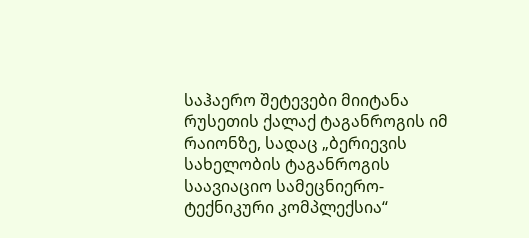საჰაერო შეტევები მიიტანა რუსეთის ქალაქ ტაგანროგის იმ რაიონზე, სადაც „ბერიევის სახელობის ტაგანროგის საავიაციო სამეცნიერო-ტექნიკური კომპლექსია“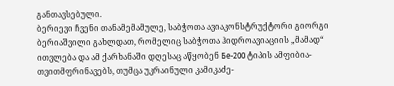განთავსებული.
ბერიევი ჩვენი თანამემამულე, საბჭოთა ავიაკონსტრუქტორი გიორგი ბერიაშვილი გახლდათ, რომელიც საბჭოთა ჰიდროავიაციის „მამად“ ითვლება და ამ ქარხანაში დღესაც აწყობენ Бе-200 ტიპის ამფიბია-თვითმფრინავებს, თუმცა უკრაინული კამიკაძე-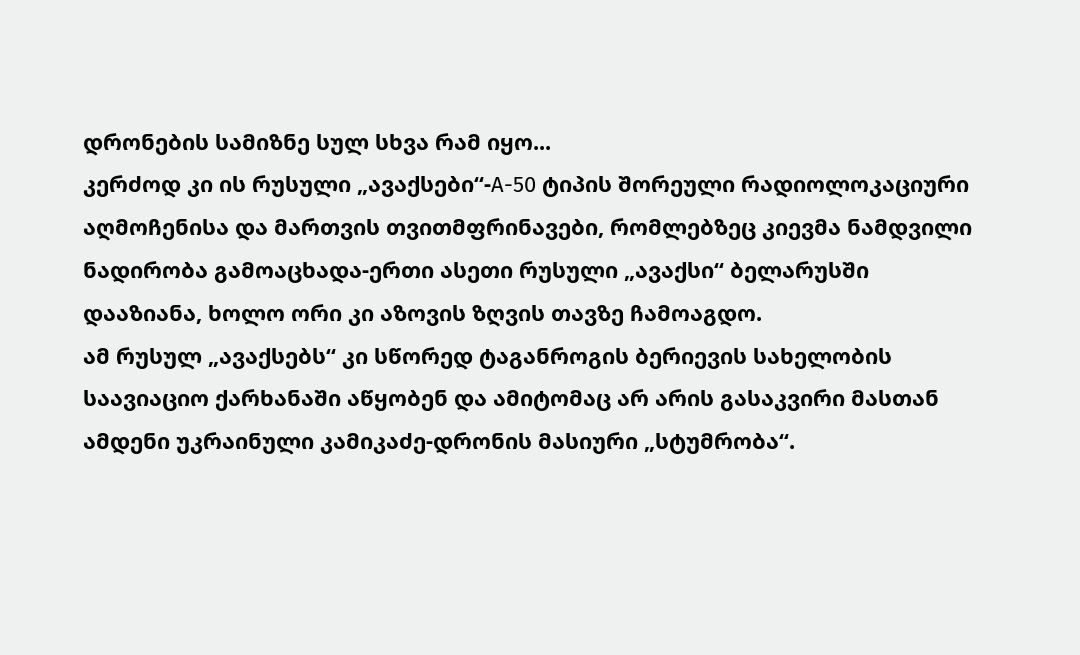დრონების სამიზნე სულ სხვა რამ იყო...
კერძოდ კი ის რუსული „ავაქსები“-А-50 ტიპის შორეული რადიოლოკაციური აღმოჩენისა და მართვის თვითმფრინავები, რომლებზეც კიევმა ნამდვილი ნადირობა გამოაცხადა-ერთი ასეთი რუსული „ავაქსი“ ბელარუსში დააზიანა, ხოლო ორი კი აზოვის ზღვის თავზე ჩამოაგდო.
ამ რუსულ „ავაქსებს“ კი სწორედ ტაგანროგის ბერიევის სახელობის საავიაციო ქარხანაში აწყობენ და ამიტომაც არ არის გასაკვირი მასთან ამდენი უკრაინული კამიკაძე-დრონის მასიური „სტუმრობა“.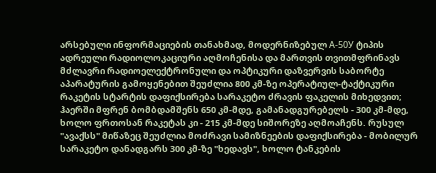არსებული ინფორმაციების თანახმად, მოდერნიზებულ А-50У ტიპის ადრეული რადიოლოკაციური აღმოჩენისა და მართვის თვითმფრინავს მძლავრი რადიოელექტრონული და ოპტიკური დაზვერვის საბორტე აპარატურის გამოყენებით შეუძლია 800 კმ-ზე ოპერატიულ-ტაქტიკური რაკეტის სტარტის დაფიქსირება სარაკეტო ძრავის ფაკელის მიხედვით; ჰაერში მფრენ ბომბდამშენს 650 კმ-მდე, გამანადგურებელს - 300 კმ-მდე, ხოლო ფრთოსან რაკეტას კი - 215 კმ-მდე სიშორეზე აღმოაჩენს. რუსულ "ავაქსს" მიწაზეც შეუძლია მოძრავი სამიზნეების დაფიქსირება - მობილურ სარაკეტო დანადგარს 300 კმ-ზე "ხედავს", ხოლო ტანკების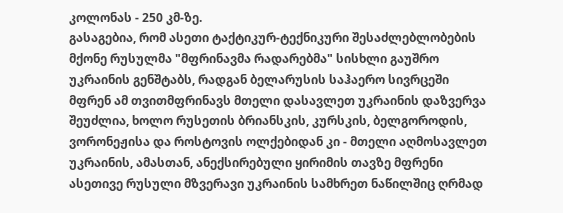კოლონას - 250 კმ-ზე.
გასაგებია, რომ ასეთი ტაქტიკურ-ტექნიკური შესაძლებლობების მქონე რუსულმა "მფრინავმა რადარებმა" სისხლი გაუშრო უკრაინის გენშტაბს, რადგან ბელარუსის საჰაერო სივრცეში მფრენ ამ თვითმფრინავს მთელი დასავლეთ უკრაინის დაზვერვა შეუძლია, ხოლო რუსეთის ბრიანსკის, კურსკის, ბელგოროდის, ვორონეჟისა და როსტოვის ოლქებიდან კი - მთელი აღმოსავლეთ უკრაინის, ამასთან, ანექსირებული ყირიმის თავზე მფრენი ასეთივე რუსული მზვერავი უკრაინის სამხრეთ ნაწილშიც ღრმად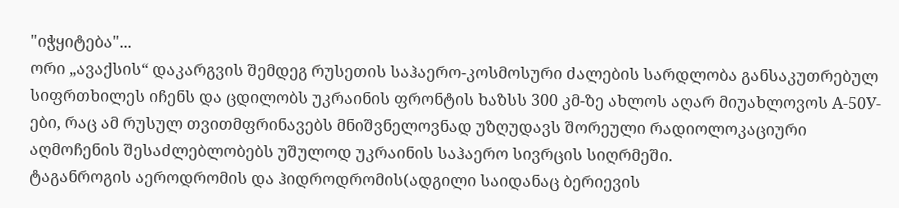"იჭყიტება"...
ორი „ავაქსის“ დაკარგვის შემდეგ რუსეთის საჰაერო-კოსმოსური ძალების სარდლობა განსაკუთრებულ სიფრთხილეს იჩენს და ცდილობს უკრაინის ფრონტის ხაზსს 300 კმ-ზე ახლოს აღარ მიუახლოვოს А-50У-ები, რაც ამ რუსულ თვითმფრინავებს მნიშვნელოვნად უზღუდავს შორეული რადიოლოკაციური აღმოჩენის შესაძლებლობებს უშულოდ უკრაინის საჰაერო სივრცის სიღრმეში.
ტაგანროგის აეროდრომის და ჰიდროდრომის(ადგილი საიდანაც ბერიევის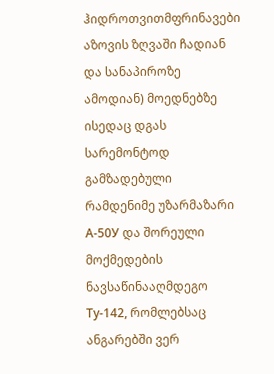ჰიდროთვითმფრინავები აზოვის ზღვაში ჩადიან და სანაპიროზე ამოდიან) მოედნებზე ისედაც დგას სარემონტოდ გამზადებული რამდენიმე უზარმაზარი А-50У და შორეული მოქმედების ნავსაწინააღმდეგო Ту-142, რომლებსაც ანგარებში ვერ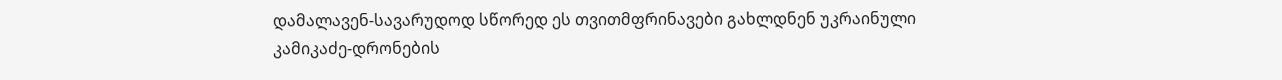დამალავენ-სავარუდოდ სწორედ ეს თვითმფრინავები გახლდნენ უკრაინული კამიკაძე-დრონების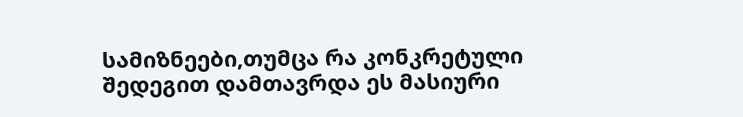სამიზნეები,თუმცა რა კონკრეტული შედეგით დამთავრდა ეს მასიური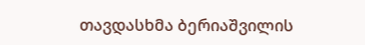თავდასხმა ბერიაშვილის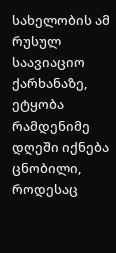სახელობის ამ რუსულ საავიაციო ქარხანაზე, ეტყობა რამდენიმე დღეში იქნება ცნობილი, როდესაც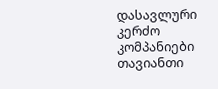დასავლური კერძო კომპანიები თავიანთი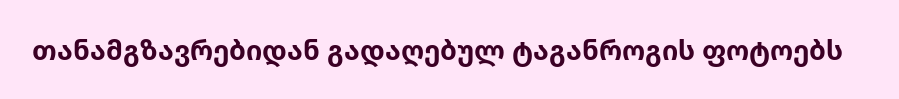თანამგზავრებიდან გადაღებულ ტაგანროგის ფოტოებს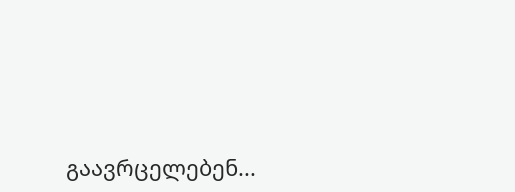გაავრცელებენ...